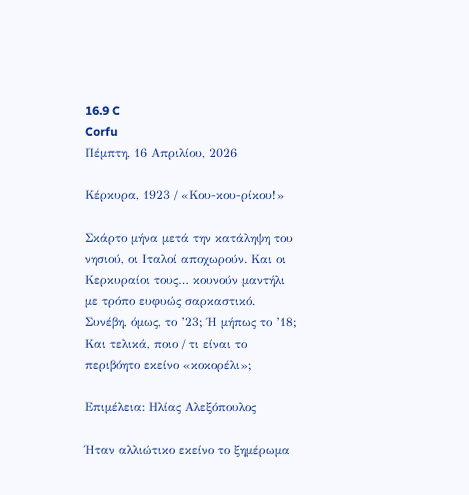16.9 C
Corfu
Πέμπτη, 16 Απριλίου, 2026

Κέρκυρα, 1923 / «Κου-κου-ρίκου!»

Σκάρτο μήνα μετά την κατάληψη του νησιού, οι Ιταλοί αποχωρούν. Και οι Κερκυραίοι τους… κουνούν μαντήλι με τρόπο ευφυώς σαρκαστικό. Συνέβη, όμως, το ’23; Ή μήπως το ’18; Και τελικά, ποιο / τι είναι το περιβόητο εκείνο «κοκορέλι»;

Επιμέλεια: Ηλίας Αλεξόπουλος

Ήταν αλλιώτικο εκείνο το ξημέρωμα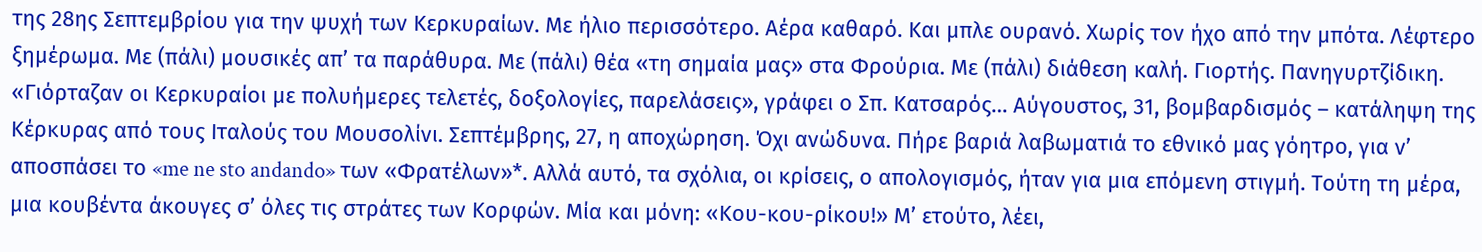της 28ης Σεπτεμβρίου για την ψυχή των Κερκυραίων. Με ήλιο περισσότερο. Αέρα καθαρό. Και μπλε ουρανό. Χωρίς τον ήχο από την μπότα. Λέφτερο ξημέρωμα. Με (πάλι) μουσικές απ’ τα παράθυρα. Με (πάλι) θέα «τη σημαία μας» στα Φρούρια. Με (πάλι) διάθεση καλή. Γιορτής. Πανηγυρτζίδικη. «Γιόρταζαν οι Κερκυραίοι με πολυήμερες τελετές, δοξολογίες, παρελάσεις», γράφει ο Σπ. Κατσαρός… Αύγουστος, 31, βομβαρδισμός – κατάληψη της Κέρκυρας από τους Ιταλούς του Μουσολίνι. Σεπτέμβρης, 27, η αποχώρηση. Όχι ανώδυνα. Πήρε βαριά λαβωματιά το εθνικό μας γόητρο, για ν’ αποσπάσει το «me ne sto andando» των «Φρατέλων»*. Αλλά αυτό, τα σχόλια, οι κρίσεις, ο απολογισμός, ήταν για μια επόμενη στιγμή. Τούτη τη μέρα, μια κουβέντα άκουγες σ’ όλες τις στράτες των Κορφών. Μία και μόνη: «Κου-κου-ρίκου!» Μ’ ετούτο, λέει,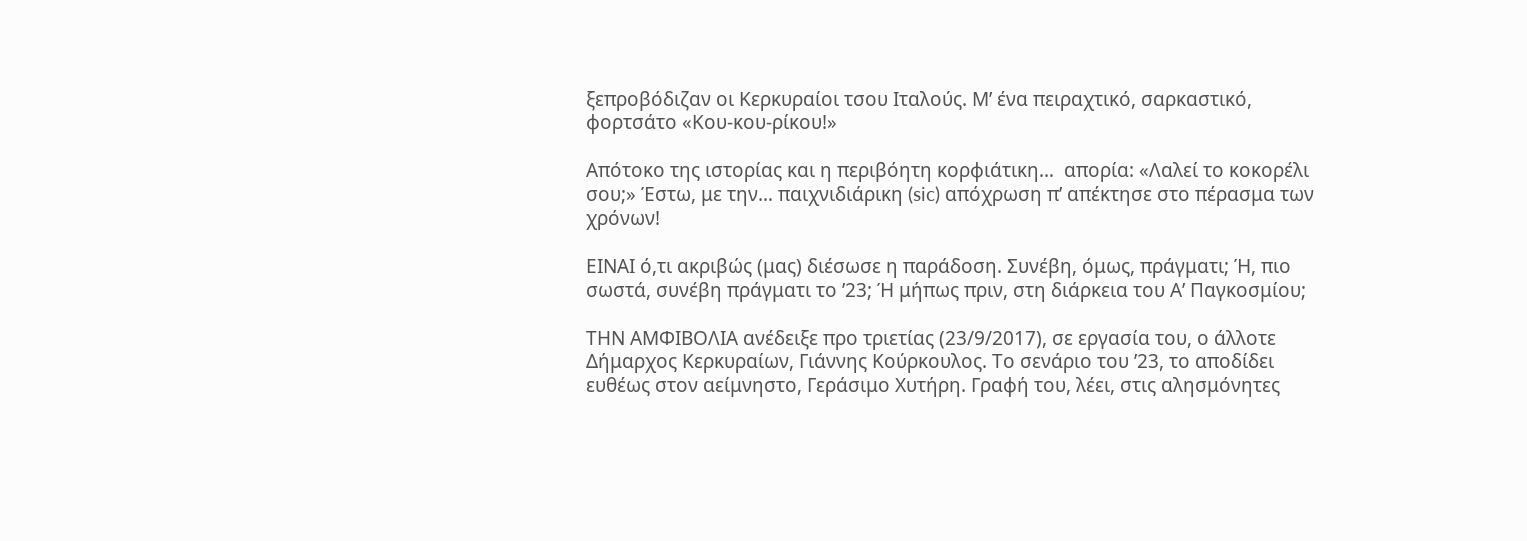ξεπροβόδιζαν οι Κερκυραίοι τσου Ιταλούς. Μ’ ένα πειραχτικό, σαρκαστικό, φορτσάτο «Κου-κου-ρίκου!»

Απότοκο της ιστορίας και η περιβόητη κορφιάτικη…  απορία: «Λαλεί το κοκορέλι σου;» Έστω, με την… παιχνιδιάρικη (sic) απόχρωση π’ απέκτησε στο πέρασμα των χρόνων!

ΕΙΝΑΙ ό,τι ακριβώς (μας) διέσωσε η παράδοση. Συνέβη, όμως, πράγματι; Ή, πιο σωστά, συνέβη πράγματι το ’23; Ή μήπως πριν, στη διάρκεια του Α’ Παγκοσμίου;

ΤΗΝ ΑΜΦΙΒΟΛΙΑ ανέδειξε προ τριετίας (23/9/2017), σε εργασία του, ο άλλοτε Δήμαρχος Κερκυραίων, Γιάννης Κούρκουλος. Το σενάριο του ’23, το αποδίδει ευθέως στον αείμνηστο, Γεράσιμο Χυτήρη. Γραφή του, λέει, στις αλησμόνητες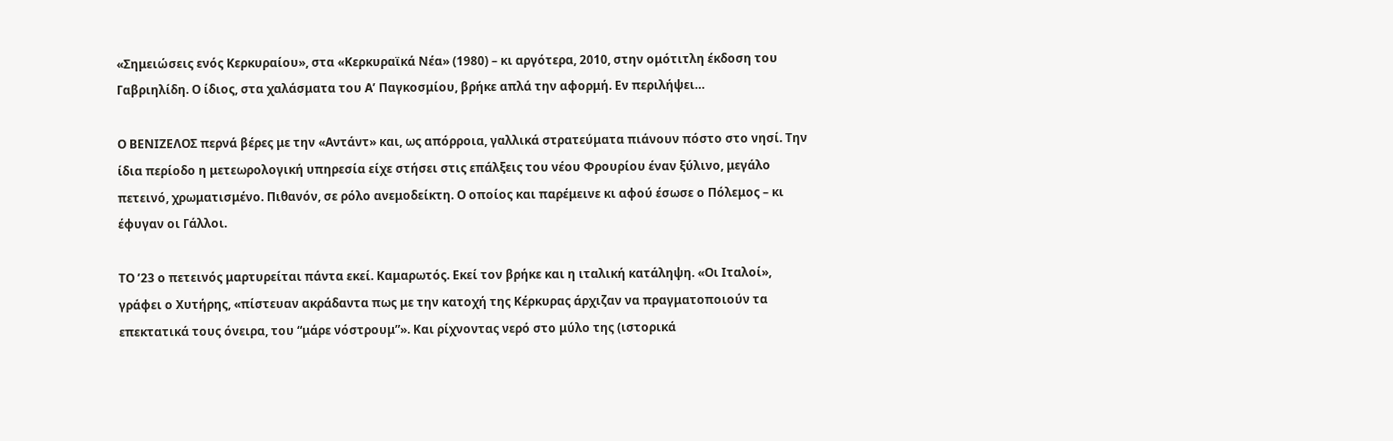«Σημειώσεις ενός Κερκυραίου», στα «Κερκυραϊκά Νέα» (1980) – κι αργότερα, 2010, στην ομότιτλη έκδοση του Γαβριηλίδη. Ο ίδιος, στα χαλάσματα του Α’ Παγκοσμίου, βρήκε απλά την αφορμή. Εν περιλήψει…

Ο ΒΕΝΙΖΕΛΟΣ περνά βέρες με την «Αντάντ» και, ως απόρροια, γαλλικά στρατεύματα πιάνουν πόστο στο νησί. Την ίδια περίοδο η μετεωρολογική υπηρεσία είχε στήσει στις επάλξεις του νέου Φρουρίου έναν ξύλινο, μεγάλο πετεινό, χρωματισμένο. Πιθανόν, σε ρόλο ανεμοδείκτη. Ο οποίος και παρέμεινε κι αφού έσωσε ο Πόλεμος – κι έφυγαν οι Γάλλοι.

ΤΟ ’23 ο πετεινός μαρτυρείται πάντα εκεί. Καμαρωτός. Εκεί τον βρήκε και η ιταλική κατάληψη. «Οι Ιταλοί», γράφει ο Χυτήρης, «πίστευαν ακράδαντα πως με την κατοχή της Κέρκυρας άρχιζαν να πραγματοποιούν τα επεκτατικά τους όνειρα, του “μάρε νόστρουμ”». Και ρίχνοντας νερό στο μύλο της (ιστορικά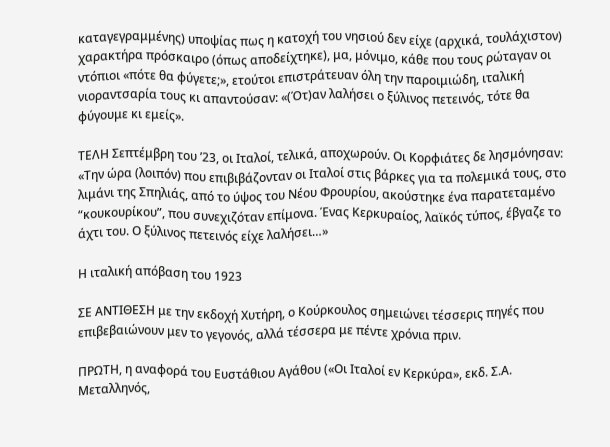καταγεγραμμένης) υποψίας πως η κατοχή του νησιού δεν είχε (αρχικά, τουλάχιστον) χαρακτήρα πρόσκαιρο (όπως αποδείχτηκε), μα, μόνιμο, κάθε που τους ρώταγαν οι ντόπιοι «πότε θα φύγετε;», ετούτοι επιστράτευαν όλη την παροιμιώδη, ιταλική νιοραντσαρία τους κι απαντούσαν: «(Ότ)αν λαλήσει ο ξύλινος πετεινός, τότε θα φύγουμε κι εμείς».

ΤΕΛΗ Σεπτέμβρη του ’23, οι Ιταλοί, τελικά, αποχωρούν. Οι Κορφιάτες δε λησμόνησαν: «Την ώρα (λοιπόν) που επιβιβάζονταν οι Ιταλοί στις βάρκες για τα πολεμικά τους, στο λιμάνι της Σπηλιάς, από το ύψος του Νέου Φρουρίου, ακούστηκε ένα παρατεταμένο “κουκουρίκου”, που συνεχιζόταν επίμονα. Ένας Κερκυραίος, λαϊκός τύπος, έβγαζε το άχτι του. Ο ξύλινος πετεινός είχε λαλήσει…»

Η ιταλική απόβαση του 1923

ΣΕ ΑΝΤΙΘΕΣΗ με την εκδοχή Χυτήρη, ο Κούρκουλος σημειώνει τέσσερις πηγές που επιβεβαιώνουν μεν το γεγονός, αλλά τέσσερα με πέντε χρόνια πριν.

ΠΡΩΤΗ, η αναφορά του Ευστάθιου Αγάθου («Οι Ιταλοί εν Κερκύρα», εκδ. Σ.Α. Μεταλληνός,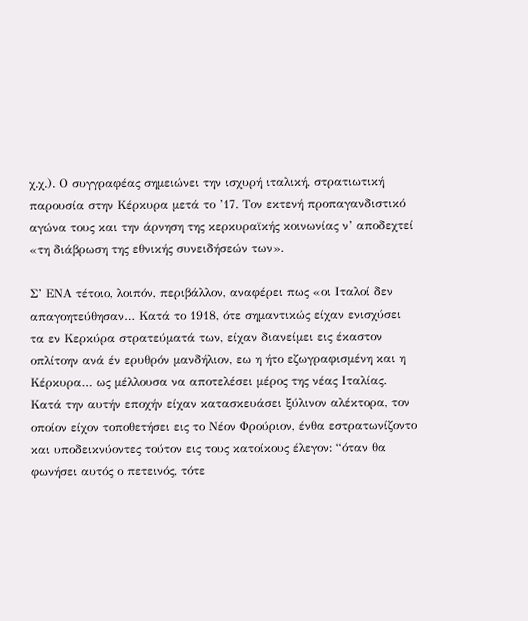χ.χ.). Ο συγγραφέας σημειώνει την ισχυρή ιταλική, στρατιωτική παρουσία στην Κέρκυρα μετά το ’17. Τον εκτενή προπαγανδιστικό αγώνα τους και την άρνηση της κερκυραϊκής κοινωνίας ν’ αποδεχτεί «τη διάβρωση της εθνικής συνειδήσεών των».

Σ’ ΕΝΑ τέτοιο, λοιπόν, περιβάλλον, αναφέρει πως «οι Ιταλοί δεν απαγοητεύθησαν… Κατά το 1918, ότε σημαντικώς είχαν ενισχύσει τα εν Κερκύρα στρατεύματά των, είχαν διανείμει εις έκαστον οπλίτοην ανά έν ερυθρόν μανδήλιον, εω η ήτο εζωγραφισμένη και η Κέρκυρα… ως μέλλουσα να αποτελέσει μέρος της νέας Ιταλίας. Κατά την αυτήν εποχήν είχαν κατασκευάσει ξύλινον αλέκτορα, τον οποίον είχον τοποθετήσει εις το Νέον Φρούριον, ένθα εστρατωνίζοντο και υποδεικνύοντες τούτον εις τους κατοίκους έλεγον: “όταν θα φωνήσει αυτός ο πετεινός, τότε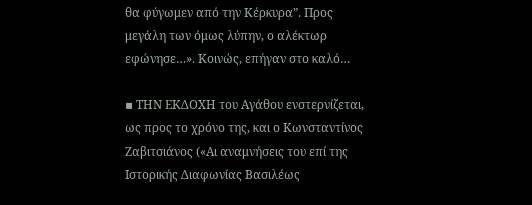θα φύγωμεν από την Κέρκυρα”. Προς μεγάλη των όμως λύπην, ο αλέκτωρ εφώνησε…». Κοινώς, επήγαν στο καλό…

▪ ΤΗΝ ΕΚΔΟΧΗ του Αγάθου ενστερνίζεται, ως προς το χρόνο της, και ο Κωνσταντίνος Ζαβιτσιάνος («Αι αναμνήσεις του επί της Ιστορικής Διαφωνίας Βασιλέως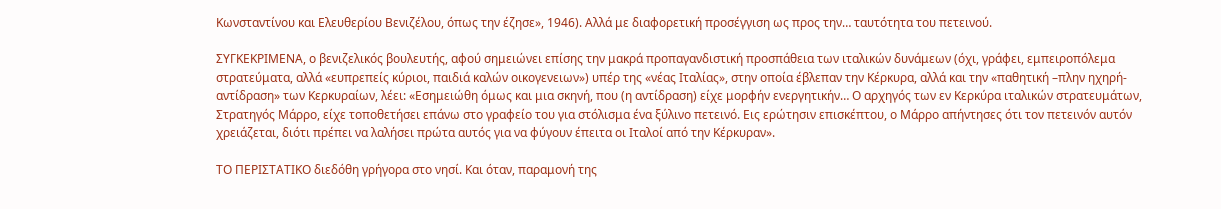Κωνσταντίνου και Ελευθερίου Βενιζέλου, όπως την έζησε», 1946). Αλλά με διαφορετική προσέγγιση ως προς την… ταυτότητα του πετεινού.

ΣΥΓΚΕΚΡΙΜΕΝΑ, ο βενιζελικός βουλευτής, αφού σημειώνει επίσης την μακρά προπαγανδιστική προσπάθεια των ιταλικών δυνάμεων (όχι, γράφει, εμπειροπόλεμα στρατεύματα, αλλά «ευπρεπείς κύριοι, παιδιά καλών οικογενειων») υπέρ της «νέας Ιταλίας», στην οποία έβλεπαν την Κέρκυρα, αλλά και την «παθητική –πλην ηχηρή- αντίδραση» των Κερκυραίων, λέει: «Εσημειώθη όμως και μια σκηνή, που (η αντίδραση) είχε μορφήν ενεργητικήν… Ο αρχηγός των εν Κερκύρα ιταλικών στρατευμάτων, Στρατηγός Μάρρο, είχε τοποθετήσει επάνω στο γραφείο του για στόλισμα ένα ξύλινο πετεινό. Εις ερώτησιν επισκέπτου, ο Μάρρο απήντησες ότι τον πετεινόν αυτόν χρειάζεται, διότι πρέπει να λαλήσει πρώτα αυτός για να φύγουν έπειτα οι Ιταλοί από την Κέρκυραν».

ΤΟ ΠΕΡΙΣΤΑΤΙΚΟ διεδόθη γρήγορα στο νησί. Και όταν, παραμονή της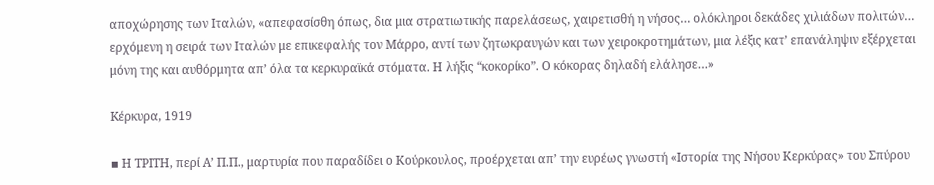αποχώρησης των Ιταλών, «απεφασίσθη όπως, δια μια στρατιωτικής παρελάσεως, χαιρετισθή η νήσος… ολόκληροι δεκάδες χιλιάδων πολιτών… ερχόμενη η σειρά των Ιταλών με επικεφαλής τον Μάρρο, αντί των ζητωκραυγών και των χειροκροτημάτων, μια λέξις κατ’ επανάληψιν εξέρχεται μόνη της και αυθόρμητα απ’ όλα τα κερκυραϊκά στόματα. Η λήξις “κοκορίκο”. Ο κόκορας δηλαδή ελάλησε…»

Kέρκυρα, 1919

▪ Η ΤΡΙΤΗ, περί Α’ Π.Π., μαρτυρία που παραδίδει ο Κούρκουλος, προέρχεται απ’ την ευρέως γνωστή «Ιστορία της Νήσου Κερκύρας» του Σπύρου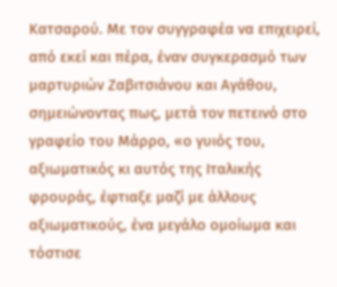Κατσαρού. Με τον συγγραφέα να επιχειρεί, από εκεί και πέρα, έναν συγκερασμό των μαρτυριών Ζαβιτσιάνου και Αγάθου, σημειώνοντας πως, μετά τον πετεινό στο γραφείο του Μάρρο, «ο γυιός του, αξιωματικός κι αυτός της Ιταλικής φρουράς, έφτιαξε μαζί με άλλους αξιωματικούς, ένα μεγάλο ομοίωμα και τόστισε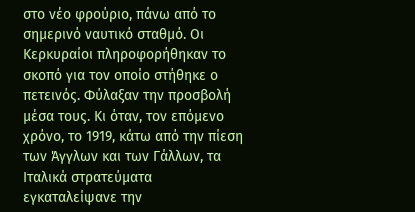στο νέο φρούριο, πάνω από το σημερινό ναυτικό σταθμό. Οι Κερκυραίοι πληροφορήθηκαν το σκοπό για τον οποίο στήθηκε ο πετεινός. Φύλαξαν την προσβολή μέσα τους. Κι όταν, τον επόμενο χρόνο, το 1919, κάτω από την πίεση των Άγγλων και των Γάλλων, τα Ιταλικά στρατεύματα εγκαταλείψανε την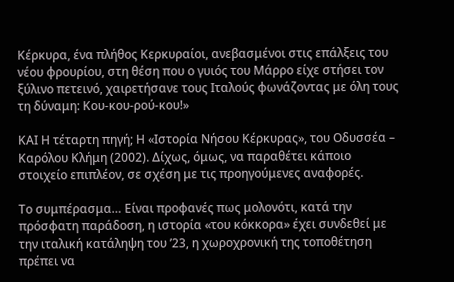Κέρκυρα, ένα πλήθος Κερκυραίοι, ανεβασμένοι στις επάλξεις του νέου φρουρίου, στη θέση που ο γυιός του Μάρρο είχε στήσει τον ξύλινο πετεινό, χαιρετήσανε τους Ιταλούς φωνάζοντας με όλη τους τη δύναμη: Κου-κου-ρού-κου!»

ΚΑΙ Η τέταρτη πηγή; Η «Ιστορία Νήσου Κέρκυρας», του Οδυσσέα – Καρόλου Κλήμη (2002). Δίχως, όμως, να παραθέτει κάποιο στοιχείο επιπλέον, σε σχέση με τις προηγούμενες αναφορές.

Το συμπέρασμα… Είναι προφανές πως μολονότι, κατά την πρόσφατη παράδοση, η ιστορία «του κόκκορα» έχει συνδεθεί με την ιταλική κατάληψη του ’23, η χωροχρονική της τοποθέτηση πρέπει να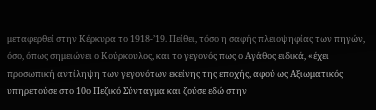μεταφερθεί στην Κέρκυρα το 1918-’19. Πείθει, τόσο η σαφής πλειοψηφίας των πηγών, όσο, όπως σημειώνει ο Κούρκουλος, και το γεγονός πως ο Αγάθος ειδικά, «έχει προσωπική αντίληψη των γεγονότων εκείνης της εποχής, αφού ως Αξιωματικός υπηρετούσε στο 10ο Πεζικό Σύνταγμα και ζούσε εδώ στην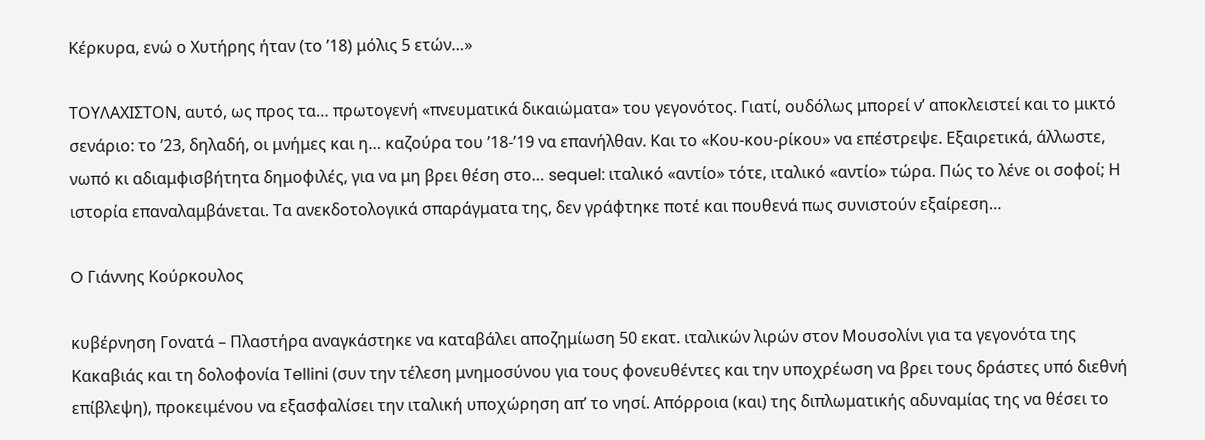Κέρκυρα, ενώ ο Χυτήρης ήταν (το ’18) μόλις 5 ετών…»

ΤΟΥΛΑΧΙΣΤΟΝ, αυτό, ως προς τα… πρωτογενή «πνευματικά δικαιώματα» του γεγονότος. Γιατί, ουδόλως μπορεί ν’ αποκλειστεί και το μικτό σενάριο: το ’23, δηλαδή, οι μνήμες και η… καζούρα του ’18-’19 να επανήλθαν. Και το «Κου-κου-ρίκου» να επέστρεψε. Εξαιρετικά, άλλωστε, νωπό κι αδιαμφισβήτητα δημοφιλές, για να μη βρει θέση στο… sequel: ιταλικό «αντίο» τότε, ιταλικό «αντίο» τώρα. Πώς το λένε οι σοφοί; Η ιστορία επαναλαμβάνεται. Τα ανεκδοτολογικά σπαράγματα της, δεν γράφτηκε ποτέ και πουθενά πως συνιστούν εξαίρεση…

O Γιάννης Κούρκουλος

κυβέρνηση Γονατά – Πλαστήρα αναγκάστηκε να καταβάλει αποζημίωση 50 εκατ. ιταλικών λιρών στον Μουσολίνι για τα γεγονότα της Κακαβιάς και τη δολοφονία Tellini (συν την τέλεση μνημοσύνου για τους φονευθέντες και την υποχρέωση να βρει τους δράστες υπό διεθνή επίβλεψη), προκειμένου να εξασφαλίσει την ιταλική υποχώρηση απ’ το νησί. Απόρροια (και) της διπλωματικής αδυναμίας της να θέσει το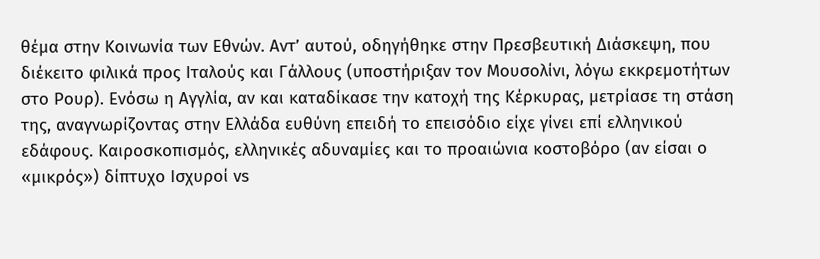θέμα στην Κοινωνία των Εθνών. Αντ’ αυτού, οδηγήθηκε στην Πρεσβευτική Διάσκεψη, που διέκειτο φιλικά προς Ιταλούς και Γάλλους (υποστήριξαν τον Μουσολίνι, λόγω εκκρεμοτήτων στο Ρουρ). Ενόσω η Αγγλία, αν και καταδίκασε την κατοχή της Κέρκυρας, μετρίασε τη στάση της, αναγνωρίζοντας στην Ελλάδα ευθύνη επειδή το επεισόδιο είχε γίνει επί ελληνικού εδάφους. Καιροσκοπισμός, ελληνικές αδυναμίες και το προαιώνια κοστοβόρο (αν είσαι ο «μικρός») δίπτυχο Ισχυροί vs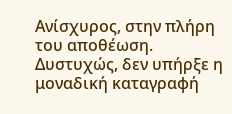Ανίσχυρος, στην πλήρη του αποθέωση. Δυστυχώς, δεν υπήρξε η μοναδική καταγραφή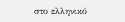στο ελληνικό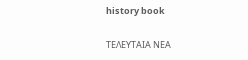history book

ΤΕΛΕΥΤΑΙΑ ΝΕΑ